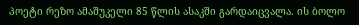პოეტი რეზო ამაშუკელი 85 წლის ასაკში გარდაიცვალა. ის ბოლო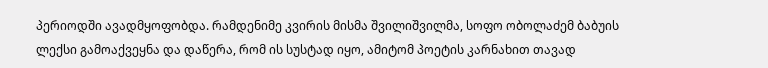პერიოდში ავადმყოფობდა. რამდენიმე კვირის მისმა შვილიშვილმა, სოფო ობოლაძემ ბაბუის ლექსი გამოაქვეყნა და დაწერა, რომ ის სუსტად იყო, ამიტომ პოეტის კარნახით თავად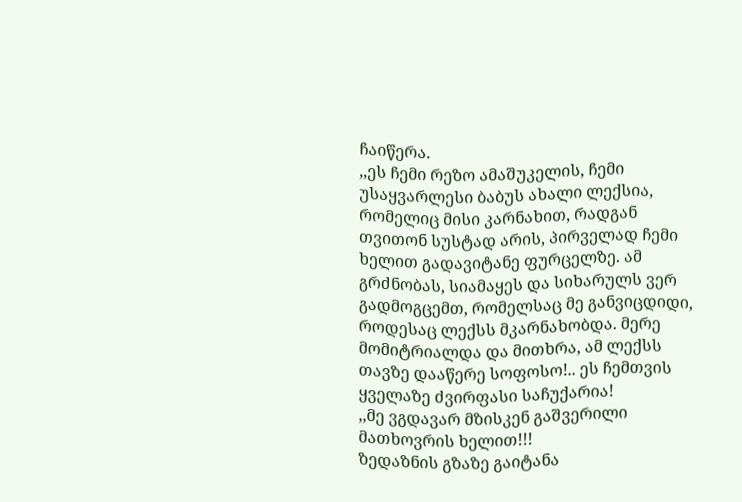ჩაიწერა.
,,ეს ჩემი რეზო ამაშუკელის, ჩემი უსაყვარლესი ბაბუს ახალი ლექსია, რომელიც მისი კარნახით, რადგან თვითონ სუსტად არის, პირველად ჩემი ხელით გადავიტანე ფურცელზე. ამ გრძნობას, სიამაყეს და სიხარულს ვერ გადმოგცემთ, რომელსაც მე განვიცდიდი, როდესაც ლექსს მკარნახობდა. მერე მომიტრიალდა და მითხრა, ამ ლექსს თავზე დააწერე სოფოსო!.. ეს ჩემთვის ყველაზე ძვირფასი საჩუქარია!
,,მე ვგდავარ მზისკენ გაშვერილი მათხოვრის ხელით!!!
ზედაზნის გზაზე გაიტანა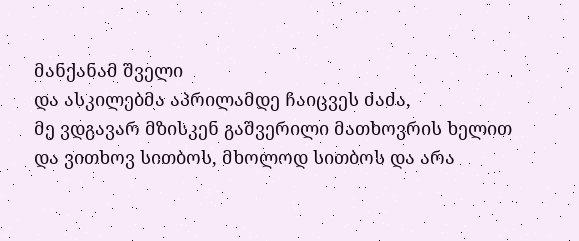მანქანამ შველი
და ასკილებმა აპრილამდე ჩაიცვეს ძაძა,
მე ვდგავარ მზისკენ გაშვერილი მათხოვრის ხელით
და ვითხოვ სითბოს, მხოლოდ სითბოს და არა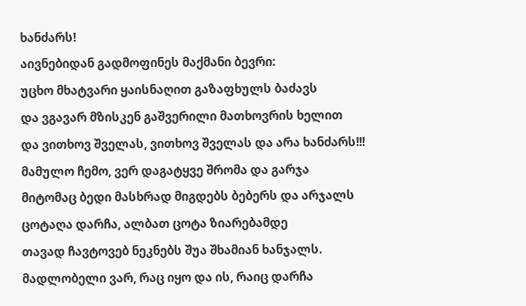ხანძარს!
აივნებიდან გადმოფინეს მაქმანი ბევრი:
უცხო მხატვარი ყაისნაღით გაზაფხულს ბაძავს
და ვგავარ მზისკენ გაშვერილი მათხოვრის ხელით
და ვითხოვ შველას, ვითხოვ შველას და არა ხანძარს!!!
მამულო ჩემო, ვერ დაგატყვე შრომა და გარჯა
მიტომაც ბედი მასხრად მიგდებს ბებერს და არჯალს
ცოტაღა დარჩა, ალბათ ცოტა ზიარებამდე
თავად ჩავტოვებ ნეკნებს შუა შხამიან ხანჯალს.
მადლობელი ვარ, რაც იყო და ის, რაიც დარჩა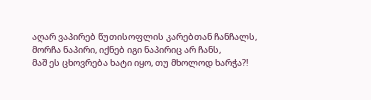აღარ ვაპირებ წუთისოფლის კარებთან ჩანჩალს,
მორჩა ნაპირი, იქნებ იგი ნაპირიც არ ჩანს,
მაშ ეს ცხოვრება ხატი იყო, თუ მხოლოდ ხარჭა?!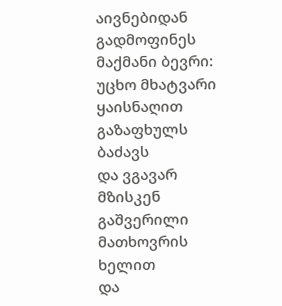აივნებიდან გადმოფინეს მაქმანი ბევრი:
უცხო მხატვარი ყაისნაღით გაზაფხულს ბაძავს
და ვგავარ მზისკენ გაშვერილი მათხოვრის ხელით
და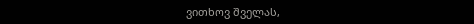ვითხოვ შველას,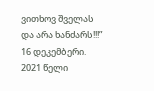ვითხოვ შველას და არა ხანძარს!!!”
16 დეკემბერი. 2021 წელი